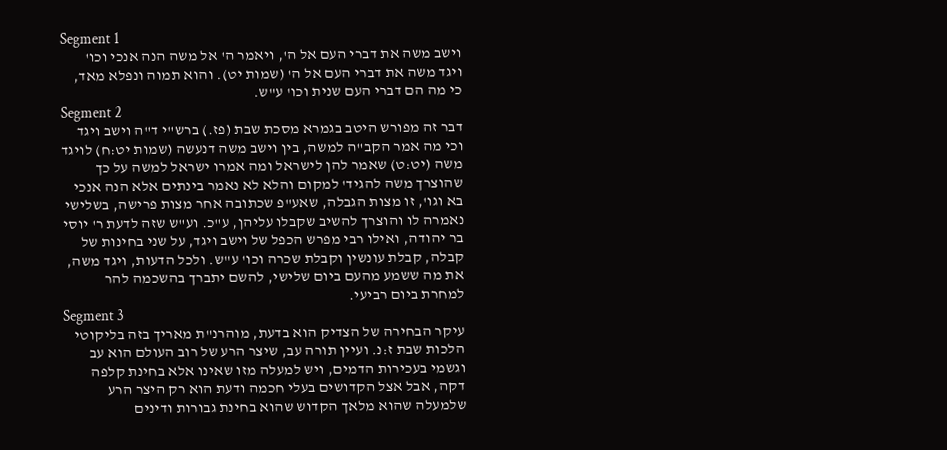Segment 1
וישב משה את דברי העם אל ה', ויאמר ה' אל משה הנה אנכי וכו' ויגד משה את דברי העם אל ה' (שמות יט). והוא תמוה ונפלא מאד, כי מה הם דברי העם שנית וכו' ע"ש.
Segment 2
דבר זה מפורש היטב בגמרא מסכת שבת (פז.) ברש"י ד"ה וישב ויגד וכי מה אמר הקב"ה למשה, בין וישב משה דנעשה (שמות יט:ח) לויגד משה (יט:ט) שאמר להן לישראל ומה אמרו ישראל למשה על כך שהוצרך משה להגיד' למקום והלא לא נאמר בינתים אלא הנה אנכי בא וגו', זו מצות הגבלה, שאע"פ שכתובה אחר מצות פרישה, בשלישי נאמרה לו והוצרך להשיב שקבלו עליהן, ע"כ. וע"ש שזה לדעת ר' יוסי בר יהודה, ואילו רבי מפרש הכפל של וישב ויגד, על שני בחינות של קבלה, קבלת עונשין וקבלת שכרה וכו' ע"ש. ולכל הדעות, ויגד משה, את מה ששמע מהעם ביום שלישי, להשם יתברך בהשכמה להר למחרת ביום רביעי.
Segment 3
עיקר הבחירה של הצדיק הוא בדעת, מוהרנ"ת מאריך בזה בליקוטי הלכות שבת ז:נ. ועיין תורה עב, שיצר הרע של רוב העולם הוא עב וגשמי בעכירות הדמים, ויש למעלה מזו שאינו אלא בחינת קלפה דקה, אבל אצל הקדושים בעלי חכמה ודעת הוא רק היצר הרע שלמעלה שהוא מלאך הקדוש שהוא בחינת גבורות ודינים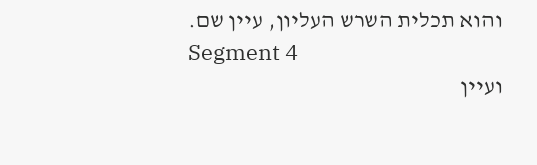והוא תכלית השרש העליון, עיין שם.
Segment 4
ועיין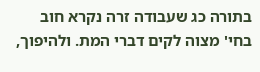בתורה כג שעבודה זרה נקרא חוב בחי' מצוה לקים דברי המת. ולהיפוך,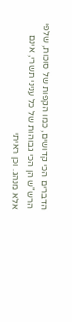הדברים הכי קדושים, כמו הקפות של סוכות, שלפי הרש"ש הן הכי גבוהות של כל עניני תשרי, אינם אלא מנהג. וכן ראיתי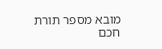מובא מספר תורת חכם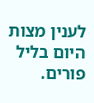לענין מצות היום בליל פורים.